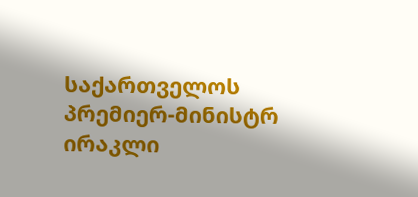საქართველოს პრემიერ-მინისტრ ირაკლი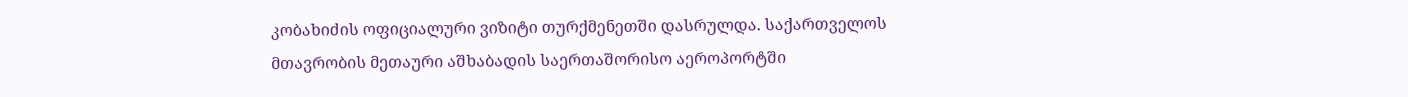კობახიძის ოფიციალური ვიზიტი თურქმენეთში დასრულდა. საქართველოს მთავრობის მეთაური აშხაბადის საერთაშორისო აეროპორტში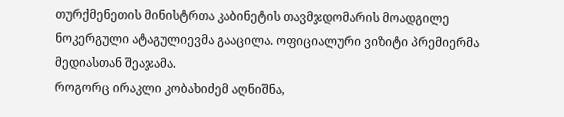თურქმენეთის მინისტრთა კაბინეტის თავმჯდომარის მოადგილე ნოკერგული ატაგულიევმა გააცილა. ოფიციალური ვიზიტი პრემიერმა მედიასთან შეაჯამა.
როგორც ირაკლი კობახიძემ აღნიშნა,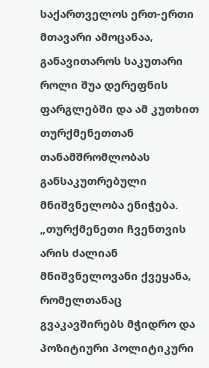საქართველოს ერთ-ერთი მთავარი ამოცანაა, განავითაროს საკუთარი როლი შუა დერეფნის ფარგლებში და ამ კუთხით თურქმენეთთან თანამშრომლობას განსაკუთრებული მნიშვნელობა ენიჭება.
„თურქმენეთი ჩვენთვის არის ძალიან მნიშვნელოვანი ქვეყანა, რომელთანაც გვაკავშირებს მჭიდრო და პოზიტიური პოლიტიკური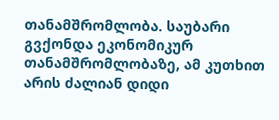თანამშრომლობა. საუბარი გვქონდა ეკონომიკურ თანამშრომლობაზე, ამ კუთხით არის ძალიან დიდი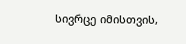სივრცე იმისთვის,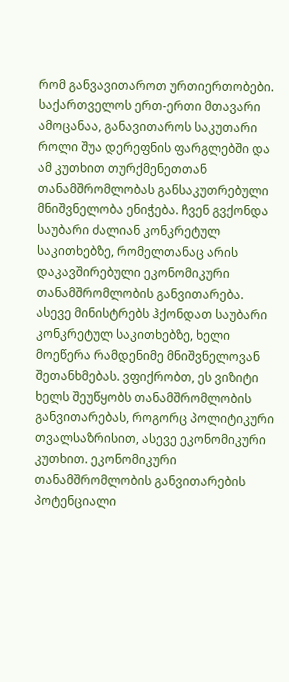რომ განვავითაროთ ურთიერთობები. საქართველოს ერთ-ერთი მთავარი ამოცანაა, განავითაროს საკუთარი როლი შუა დერეფნის ფარგლებში და ამ კუთხით თურქმენეთთან თანამშრომლობას განსაკუთრებული მნიშვნელობა ენიჭება. ჩვენ გვქონდა საუბარი ძალიან კონკრეტულ საკითხებზე, რომელთანაც არის დაკავშირებული ეკონომიკური თანამშრომლობის განვითარება. ასევე მინისტრებს ჰქონდათ საუბარი კონკრეტულ საკითხებზე, ხელი მოეწერა რამდენიმე მნიშვნელოვან შეთანხმებას. ვფიქრობთ, ეს ვიზიტი ხელს შეუწყობს თანამშრომლობის განვითარებას, როგორც პოლიტიკური თვალსაზრისით, ასევე ეკონომიკური კუთხით. ეკონომიკური თანამშრომლობის განვითარების პოტენციალი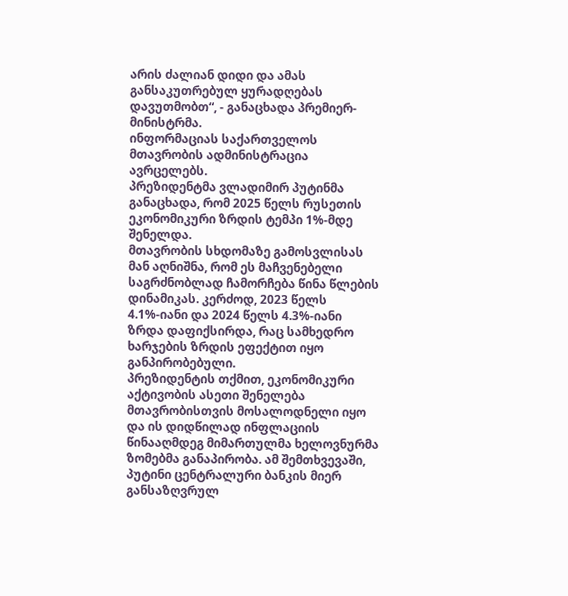არის ძალიან დიდი და ამას განსაკუთრებულ ყურადღებას დავუთმობთ“, - განაცხადა პრემიერ-მინისტრმა.
ინფორმაციას საქართველოს მთავრობის ადმინისტრაცია ავრცელებს.
პრეზიდენტმა ვლადიმირ პუტინმა განაცხადა, რომ 2025 წელს რუსეთის ეკონომიკური ზრდის ტემპი 1%-მდე შენელდა.
მთავრობის სხდომაზე გამოსვლისას მან აღნიშნა, რომ ეს მაჩვენებელი საგრძნობლად ჩამორჩება წინა წლების დინამიკას. კერძოდ, 2023 წელს 4.1%-იანი და 2024 წელს 4.3%-იანი ზრდა დაფიქსირდა, რაც სამხედრო ხარჯების ზრდის ეფექტით იყო განპირობებული.
პრეზიდენტის თქმით, ეკონომიკური აქტივობის ასეთი შენელება მთავრობისთვის მოსალოდნელი იყო და ის დიდწილად ინფლაციის წინააღმდეგ მიმართულმა ხელოვნურმა ზომებმა განაპირობა. ამ შემთხვევაში, პუტინი ცენტრალური ბანკის მიერ განსაზღვრულ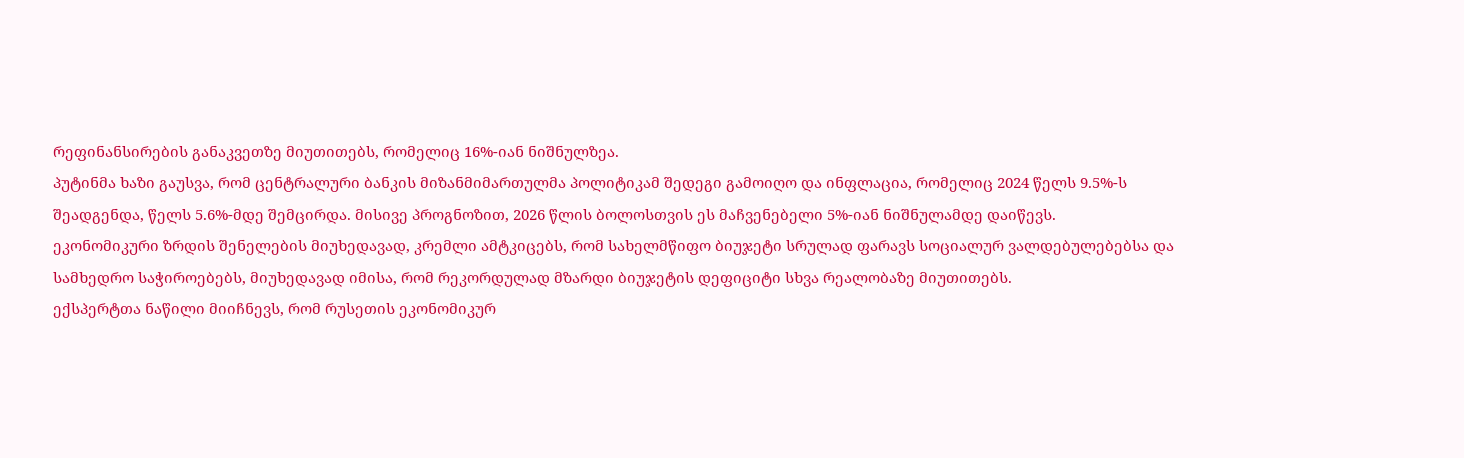რეფინანსირების განაკვეთზე მიუთითებს, რომელიც 16%-იან ნიშნულზეა.
პუტინმა ხაზი გაუსვა, რომ ცენტრალური ბანკის მიზანმიმართულმა პოლიტიკამ შედეგი გამოიღო და ინფლაცია, რომელიც 2024 წელს 9.5%-ს შეადგენდა, წელს 5.6%-მდე შემცირდა. მისივე პროგნოზით, 2026 წლის ბოლოსთვის ეს მაჩვენებელი 5%-იან ნიშნულამდე დაიწევს.
ეკონომიკური ზრდის შენელების მიუხედავად, კრემლი ამტკიცებს, რომ სახელმწიფო ბიუჯეტი სრულად ფარავს სოციალურ ვალდებულებებსა და სამხედრო საჭიროებებს, მიუხედავად იმისა, რომ რეკორდულად მზარდი ბიუჯეტის დეფიციტი სხვა რეალობაზე მიუთითებს.
ექსპერტთა ნაწილი მიიჩნევს, რომ რუსეთის ეკონომიკურ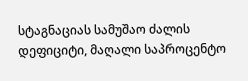სტაგნაციას სამუშაო ძალის დეფიციტი, მაღალი საპროცენტო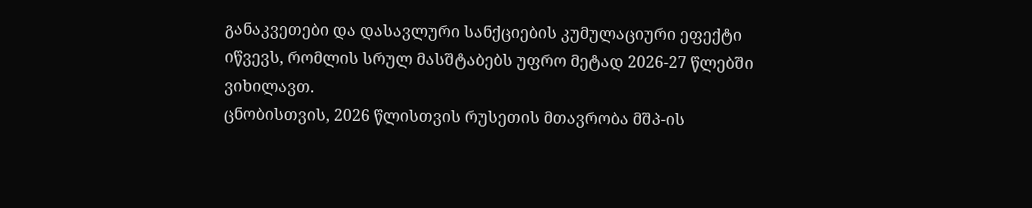განაკვეთები და დასავლური სანქციების კუმულაციური ეფექტი იწვევს, რომლის სრულ მასშტაბებს უფრო მეტად 2026-27 წლებში ვიხილავთ.
ცნობისთვის, 2026 წლისთვის რუსეთის მთავრობა მშპ-ის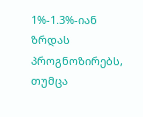1%-1.3%-იან ზრდას პროგნოზირებს, თუმცა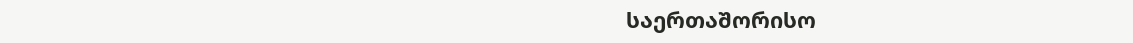საერთაშორისო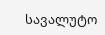სავალუტო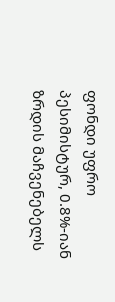ფონდი უფრო პესიმისტურ, 0.8%-იან ზრდის მაჩვენებელს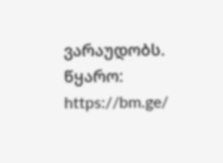ვარაუდობს.
წყარო: https://bm.ge/